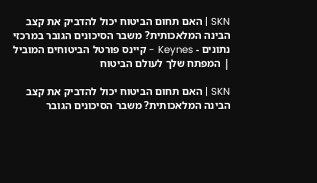SKN | האם תחום הביטוח יכול להדביק את קצב הבינה המלאכותית? משבר הסיכונים הגובר במרכזי נתונים - Keynes - קיינס פורטל הביטוחים המוביל | המפתח שלך לעולם הביטוח

SKN | האם תחום הביטוח יכול להדביק את קצב הבינה המלאכותית? משבר הסיכונים הגובר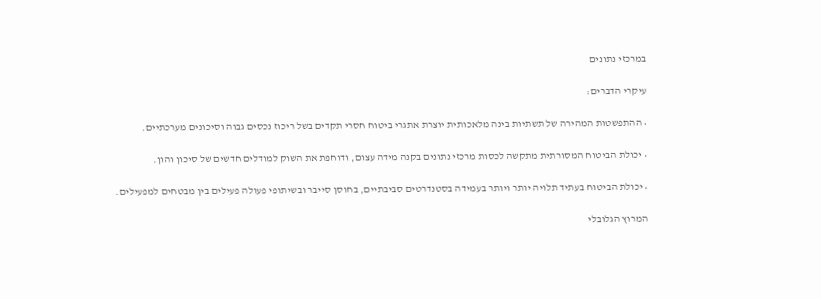במרכזי נתונים

עיקרי הדברים:

• ההתפשטות המהירה של תשתיות בינה מלאכותית יוצרת אתגרי ביטוח חסרי תקדים בשל ריכוז נכסים גבוה וסיכונים מערכתיים.

• יכולת הביטוח המסורתית מתקשה לכסות מרכזי נתונים בקנה מידה עצום, ודוחפת את השוק למודלים חדשים של סיכון והון.

• יכולת הביטוח בעתיד תלויה יותר ויותר בעמידה בסטנדרטים סביבתיים, בחוסן סייבר ובשיתופי פעולה פעילים בין מבטחים למפעילים.

המרוץ הגלובלי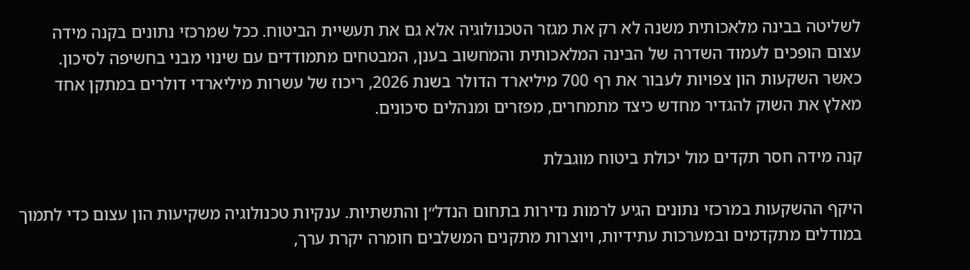לשליטה בבינה מלאכותית משנה לא רק את מגזר הטכנולוגיה אלא גם את תעשיית הביטוח. ככל שמרכזי נתונים בקנה מידה עצום הופכים לעמוד השדרה של הבינה המלאכותית והמחשוב בענן, המבטחים מתמודדים עם שינוי מבני בחשיפה לסיכון. כאשר השקעות הון צפויות לעבור את רף 700 מיליארד הדולר בשנת 2026, ריכוז של עשרות מיליארדי דולרים במתקן אחד מאלץ את השוק להגדיר מחדש כיצד מתמחרים, מפזרים ומנהלים סיכונים.

קנה מידה חסר תקדים מול יכולת ביטוח מוגבלת

היקף ההשקעות במרכזי נתונים הגיע לרמות נדירות בתחום הנדל״ן והתשתיות. ענקיות טכנולוגיה משקיעות הון עצום כדי לתמוך במודלים מתקדמים ובמערכות עתידיות, ויוצרות מתקנים המשלבים חומרה יקרת ערך,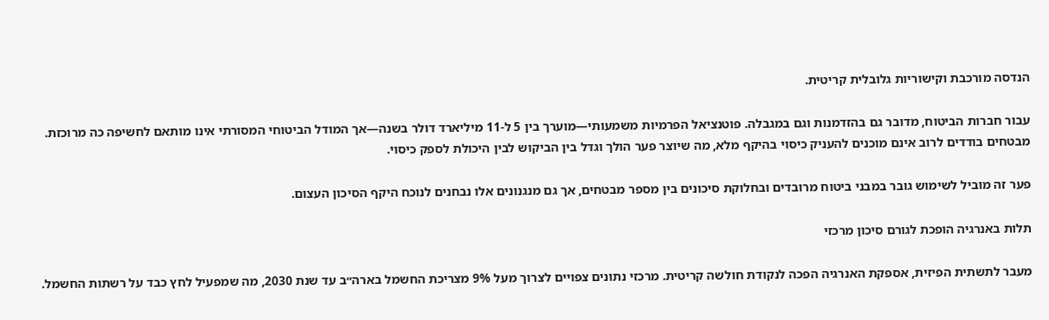הנדסה מורכבת וקישוריות גלובלית קריטית.

עבור חברות הביטוח, מדובר גם בהזדמנות וגם במגבלה. פוטנציאל הפרמיות משמעותי—מוערך בין 5 ל-11 מיליארד דולר בשנה—אך המודל הביטוחי המסורתי אינו מותאם לחשיפה כה מרוכזת. מבטחים בודדים לרוב אינם מוכנים להעניק כיסוי בהיקף מלא, מה שיוצר פער הולך וגדל בין הביקוש לבין היכולת לספק כיסוי.

פער זה מוביל לשימוש גובר במבני ביטוח מרובדים ובחלוקת סיכונים בין מספר מבטחים, אך גם מנגנונים אלו נבחנים לנוכח היקף הסיכון העצום.

תלות באנרגיה הופכת לגורם סיכון מרכזי

מעבר לתשתית הפיזית, אספקת האנרגיה הפכה לנקודת חולשה קריטית. מרכזי נתונים צפויים לצרוך מעל 9% מצריכת החשמל בארה״ב עד שנת 2030, מה שמפעיל לחץ כבד על רשתות החשמל.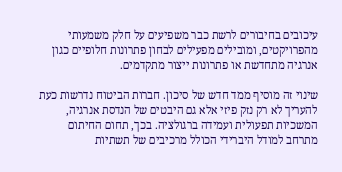עיכובים בחיבורים לרשת כבר משפיעים על חלק משמעותי מהפרויקטים, ומובילים מפעילים לבחון פתרונות חלופיים כגון אנרגיה מתחדשת או פתרונות ייצור מתקדמים.

שינוי זה מוסיף ממד חדש של סיכון. חברות הביטוח נדרשות כעת להעריך לא רק נזק פיזי אלא גם היבטים של הנדסת אנרגיה, המשכיות תפעולית ועמידה ברגולציה. בכך, תחום החיתום מתרחב למודל היברידי הכולל מרכיבים של תשתיות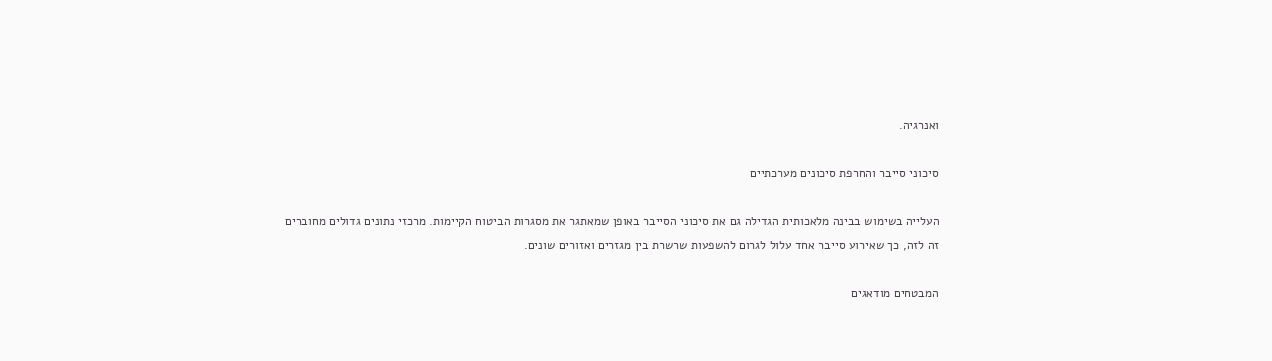ואנרגיה.

סיכוני סייבר והחרפת סיכונים מערכתיים

העלייה בשימוש בבינה מלאכותית הגדילה גם את סיכוני הסייבר באופן שמאתגר את מסגרות הביטוח הקיימות. מרכזי נתונים גדולים מחוברים זה לזה, כך שאירוע סייבר אחד עלול לגרום להשפעות שרשרת בין מגזרים ואזורים שונים.

המבטחים מודאגים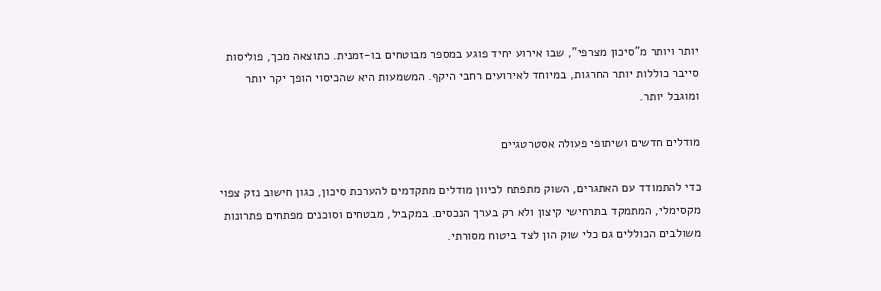יותר ויותר מ”סיכון מצרפי”, שבו אירוע יחיד פוגע במספר מבוטחים בו-זמנית. כתוצאה מכך, פוליסות סייבר כוללות יותר החרגות, במיוחד לאירועים רחבי היקף. המשמעות היא שהכיסוי הופך יקר יותר ומוגבל יותר.

מודלים חדשים ושיתופי פעולה אסטרטגיים

כדי להתמודד עם האתגרים, השוק מתפתח לכיוון מודלים מתקדמים להערכת סיכון, כגון חישוב נזק צפוי מקסימלי, המתמקד בתרחישי קיצון ולא רק בערך הנכסים. במקביל, מבטחים וסוכנים מפתחים פתרונות משולבים הכוללים גם כלי שוק הון לצד ביטוח מסורתי.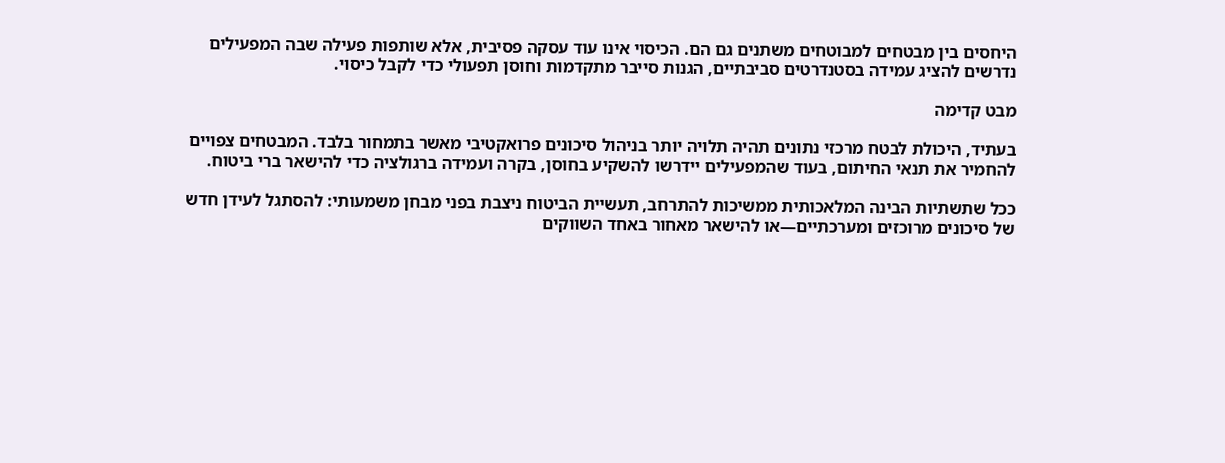היחסים בין מבטחים למבוטחים משתנים גם הם. הכיסוי אינו עוד עסקה פסיבית, אלא שותפות פעילה שבה המפעילים נדרשים להציג עמידה בסטנדרטים סביבתיים, הגנות סייבר מתקדמות וחוסן תפעולי כדי לקבל כיסוי.

מבט קדימה

בעתיד, היכולת לבטח מרכזי נתונים תהיה תלויה יותר בניהול סיכונים פרואקטיבי מאשר בתמחור בלבד. המבטחים צפויים להחמיר את תנאי החיתום, בעוד שהמפעילים יידרשו להשקיע בחוסן, בקרה ועמידה ברגולציה כדי להישאר ברי ביטוח.

ככל שתשתיות הבינה המלאכותית ממשיכות להתרחב, תעשיית הביטוח ניצבת בפני מבחן משמעותי: להסתגל לעידן חדש של סיכונים מרוכזים ומערכתיים—או להישאר מאחור באחד השווקים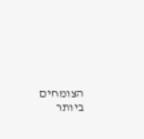הצומחים ביותר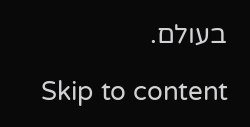בעולם.

Skip to content